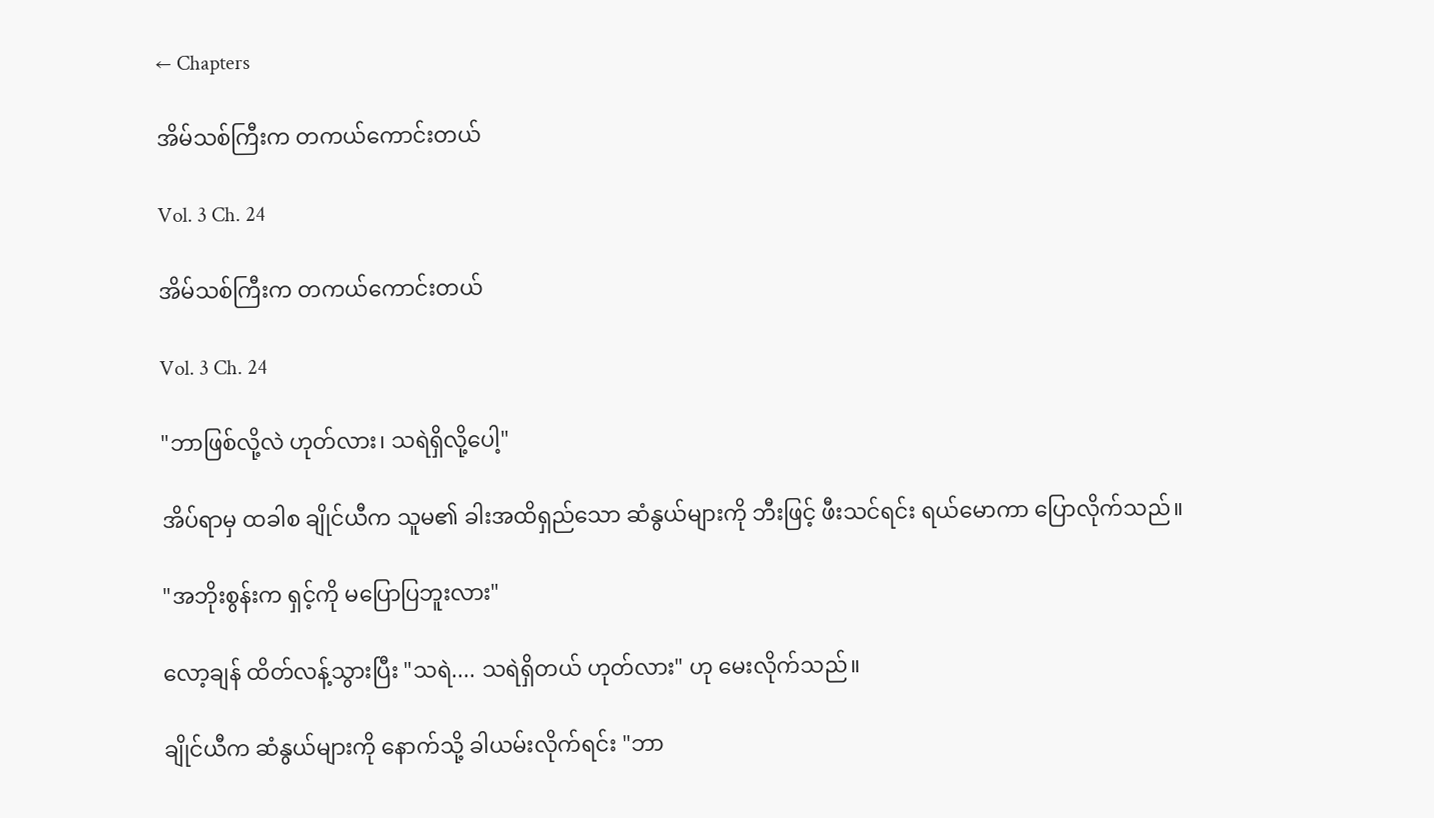← Chapters

အိမ်သစ်ကြီးက တကယ်ကောင်းတယ်

Vol. 3 Ch. 24

အိမ်သစ်ကြီးက တကယ်ကောင်းတယ်

Vol. 3 Ch. 24

"ဘာဖြစ်လို့လဲ ဟုတ်လား၊ သရဲရှိလို့ပေါ့"

အိပ်ရာမှ ထခါစ ချိုင်ယီက သူမ၏ ခါးအထိရှည်သော ဆံနွယ်များကို ဘီးဖြင့် ဖီးသင်ရင်း ရယ်မောကာ ပြောလိုက်သည်။

"အဘိုးစွန်းက ရှင့်ကို မပြောပြဘူးလား"

လော့ချန် ထိတ်လန့်သွားပြီး "သရဲ.... သရဲရှိတယ် ဟုတ်လား" ဟု မေးလိုက်သည်။

ချိုင်ယီက ဆံနွယ်များကို နောက်သို့ ခါယမ်းလိုက်ရင်း "ဘာ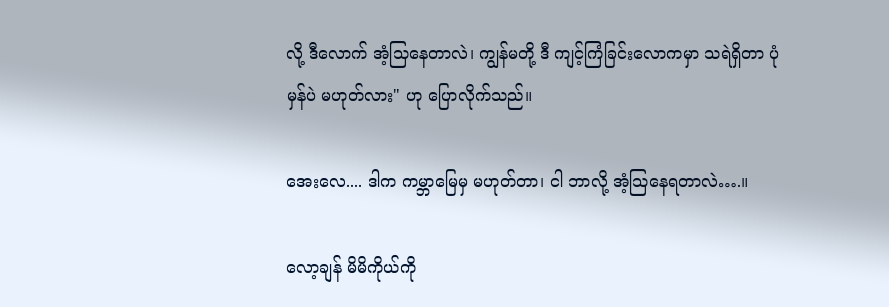လို့ ဒီလောက် အံ့သြနေတာလဲ၊ ကျွန်မတို့ ဒီ ကျင့်ကြံခြင်းလောကမှာ သရဲရှိတာ ပုံမှန်ပဲ မဟုတ်လား" ဟု ပြောလိုက်သည်။

အေးလေ.... ဒါက ကမ္ဘာမြေမှ မဟုတ်တာ၊ ငါ ဘာလို့ အံ့သြနေရတာလဲ….။

လော့ချန် မိမိကိုယ်ကို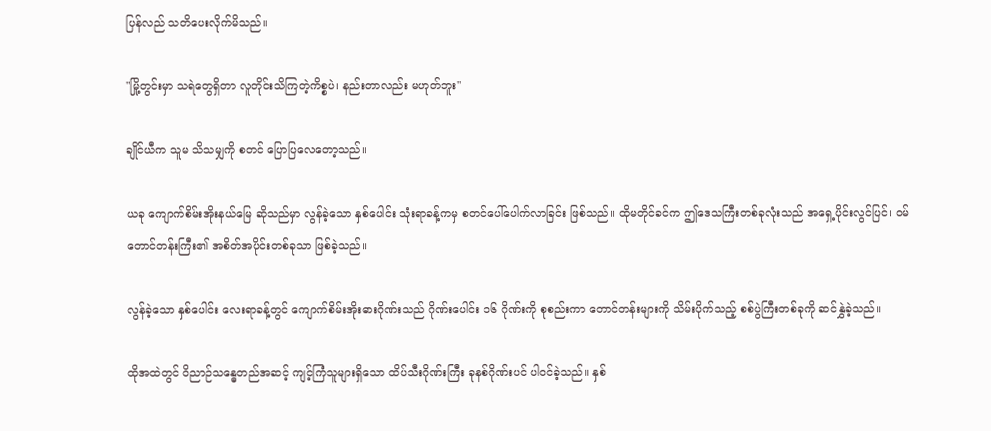ပြန်လည် သတိပေးလိုက်မိသည်။

"မြို့တွင်းမှာ သရဲတွေရှိတာ လူတိုင်းသိကြတဲ့ကိစ္စပဲ၊ နည်းတာလည်း မဟုတ်ဘူး"

ချိုင်ယီက သူမ သိသမျှကို စတင် ပြောပြလေတော့သည်။

ယခု ကျောက်စိမ်းအိုးနယ်မြေ ဆိုသည်မှာ လွန်ခဲ့သော နှစ်ပေါင်း သုံးရာခန့်ကမှ စတင်ပေါ်ပေါက်လာခြင်း ဖြစ်သည်။ ထိုမတိုင်ခင်က ဤဒေသကြီးတစ်ခုလုံးသည် အရှေ့ပိုင်းလွင်ပြင်၊ ဝမ်တောင်တန်းကြီး၏ အစိတ်အပိုင်းတစ်ခုသာ ဖြစ်ခဲ့သည်။

လွန်ခဲ့သော နှစ်ပေါင်း လေးရာခန့်တွင် ကျောက်စိမ်းအိုးဓားဂိုဏ်းသည် ဂိုဏ်းပေါင်း ၁၆ ဂိုဏ်းကို စုစည်းကာ တောင်တန်းများကို သိမ်းပိုက်သည့် စစ်ပွဲကြီးတစ်ခုကို ဆင်နွှဲခဲ့သည်။

ထိုအထဲတွင် ဝိညာဉ်သန္ဓေတည်အဆင့် ကျင့်ကြံသူများရှိသော ထိပ်သီးဂိုဏ်းကြီး ခုနစ်ဂိုဏ်းပင် ပါဝင်ခဲ့သည်။ နှစ်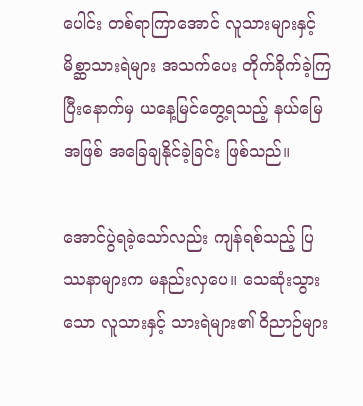ပေါင်း တစ်ရာကြာအောင် လူသားများနှင့် မိစ္ဆာသားရဲများ အသက်ပေး တိုက်ခိုက်ခဲ့ကြပြီးနောက်မှ ယနေ့မြင်တွေ့ရသည့် နယ်မြေအဖြစ် အခြေချနိုင်ခဲ့ခြင်း ဖြစ်သည်။

အောင်ပွဲရခဲ့သော်လည်း ကျန်ရစ်သည့် ပြဿနာများက မနည်းလှပေ။ သေဆုံးသွားသော လူသားနှင့် သားရဲများ၏ ဝိညာဉ်များ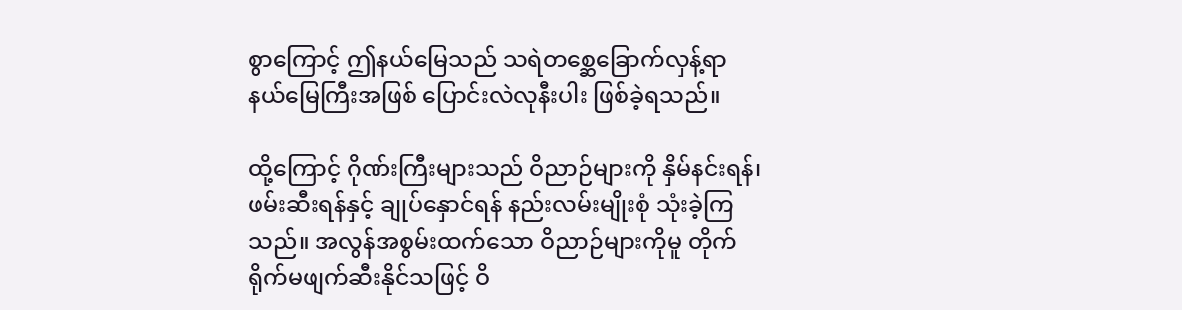စွာကြောင့် ဤနယ်မြေသည် သရဲတစ္ဆေခြောက်လှန့်ရာ နယ်မြေကြီးအဖြစ် ပြောင်းလဲလုနီးပါး ဖြစ်ခဲ့ရသည်။

ထို့ကြောင့် ဂိုဏ်းကြီးများသည် ဝိညာဉ်များကို နှိမ်နင်းရန်၊ ဖမ်းဆီးရန်နှင့် ချုပ်နှောင်ရန် နည်းလမ်းမျိုးစုံ သုံးခဲ့ကြသည်။ အလွန်အစွမ်းထက်သော ဝိညာဉ်များကိုမူ တိုက်ရိုက်မဖျက်ဆီးနိုင်သဖြင့် ဝိ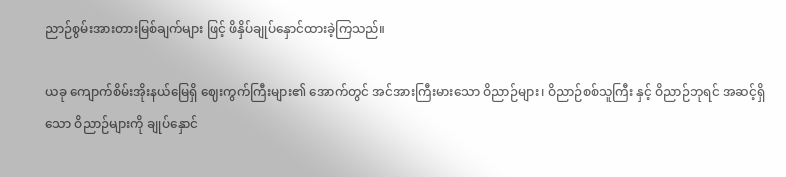ညာဉ်စွမ်းအားတားမြစ်ချက်များ ဖြင့် ဖိနှိပ်ချုပ်နှောင်ထားခဲ့ကြသည်။

ယခု ကျောက်စိမ်းအိုးနယ်မြေရှိ ဈေးကွက်ကြီးများ၏ အောက်တွင် အင်အားကြီးမားသော ဝိညာဉ်များ၊ ဝိညာဉ်စစ်သူကြီး နှင့် ဝိညာဉ်ဘုရင် အဆင့်ရှိသော ဝိညာဉ်များကို ချုပ်နှောင်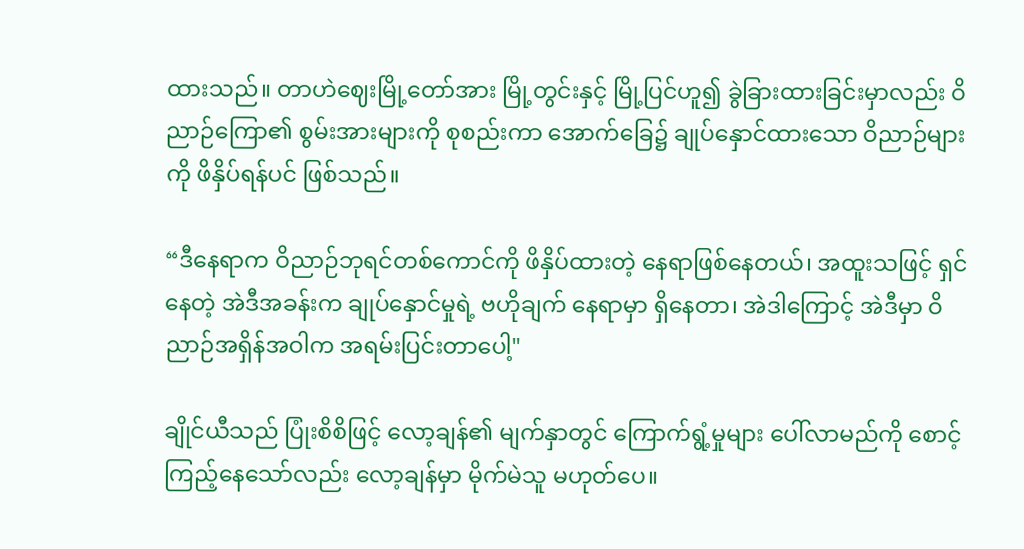ထားသည်။ တာဟဲဈေးမြို့တော်အား မြို့တွင်းနှင့် မြို့ပြင်ဟူ၍ ခွဲခြားထားခြင်းမှာလည်း ဝိညာဉ်ကြော၏ စွမ်းအားများကို စုစည်းကာ အောက်ခြေ၌ ချုပ်နှောင်ထားသော ဝိညာဉ်များကို ဖိနှိပ်ရန်ပင် ဖြစ်သည်။

“ဒီနေရာက ဝိညာဉ်ဘုရင်တစ်ကောင်ကို ဖိနှိပ်ထားတဲ့ နေရာဖြစ်နေတယ်၊ အထူးသဖြင့် ရှင်နေတဲ့ အဲဒီအခန်းက ချုပ်နှောင်မှုရဲ့ ဗဟိုချက် နေရာမှာ ရှိနေတာ၊ အဲဒါကြောင့် အဲဒီမှာ ဝိညာဉ်အရှိန်အဝါက အရမ်းပြင်းတာပေါ့"

ချိုင်ယီသည် ပြုံးစိစိဖြင့် လော့ချန်၏ မျက်နှာတွင် ကြောက်ရွံ့မှုများ ပေါ်လာမည်ကို စောင့်ကြည့်နေသော်လည်း လော့ချန်မှာ မိုက်မဲသူ မဟုတ်ပေ။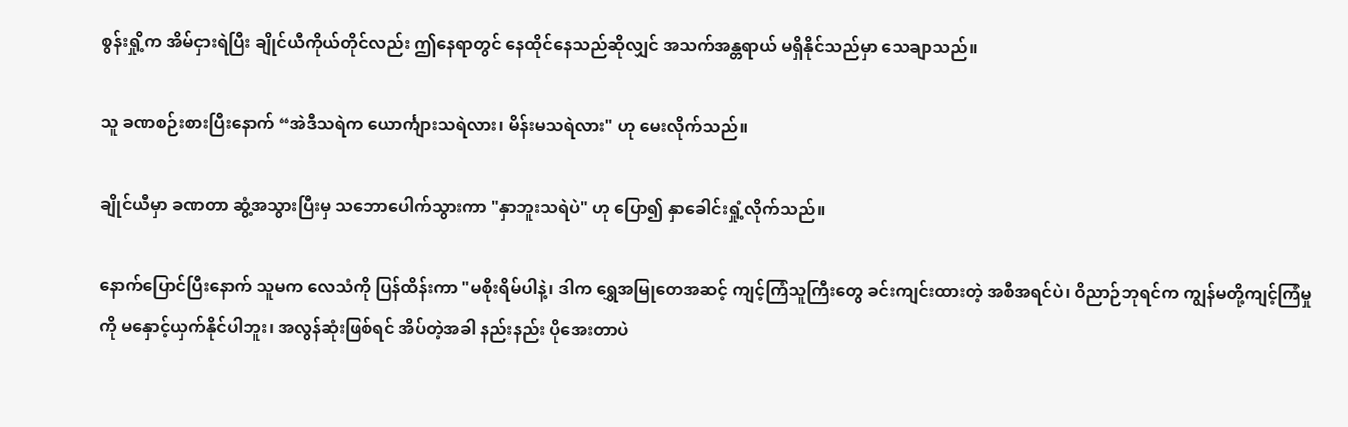စွန်းရှို့က အိမ်ငှားရဲပြီး ချိုင်ယီကိုယ်တိုင်လည်း ဤနေရာတွင် နေထိုင်နေသည်ဆိုလျှင် အသက်အန္တရာယ် မရှိနိုင်သည်မှာ သေချာသည်။

သူ ခဏစဉ်းစားပြီးနောက် “အဲဒီသရဲက ယောင်္ကျားသရဲလား၊ မိန်းမသရဲလား" ဟု မေးလိုက်သည်။

ချိုင်ယီမှာ ခဏတာ ဆွံ့အသွားပြီးမှ သဘောပေါက်သွားကာ "နှာဘူးသရဲပဲ" ဟု ပြော၍ နှာခေါင်းရှုံ့လိုက်သည်။

နောက်ပြောင်ပြီးနောက် သူမက လေသံကို ပြန်ထိန်းကာ "မစိုးရိမ်ပါနဲ့၊ ဒါက ရွှေအမြုတေအဆင့် ကျင့်ကြံသူကြီးတွေ ခင်းကျင်းထားတဲ့ အစီအရင်ပဲ၊ ဝိညာဉ်ဘုရင်က ကျွန်မတို့ကျင့်ကြံမှုကို မနှောင့်ယှက်နိုင်ပါဘူး၊ အလွန်ဆုံးဖြစ်ရင် အိပ်တဲ့အခါ နည်းနည်း ပိုအေးတာပဲ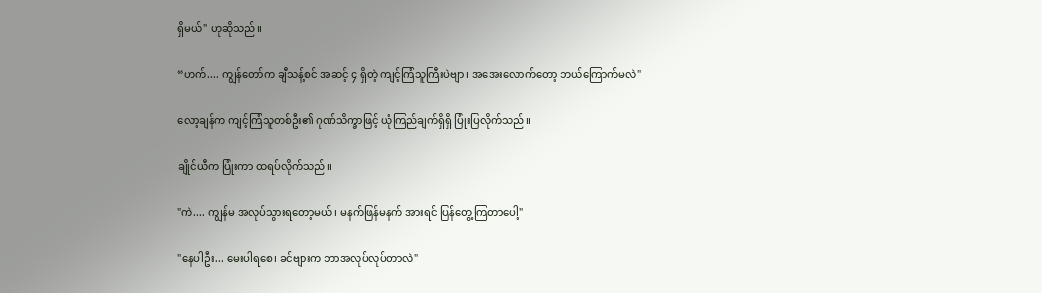ရှိမယ်" ဟုဆိုသည်။

“ဟက်.... ကျွန်တော်က ချီသန့်စင် အဆင့် ၄ ရှိတဲ့ ကျင့်ကြံသူကြီးပဲဗျာ၊ အအေးလောက်တော့ ဘယ်ကြောက်မလဲ"

လော့ချန်က ကျင့်ကြံသူတစ်ဦး၏ ဂုဏ်သိက္ခာဖြင့် ယုံကြည်ချက်ရှိရှိ ပြုံးပြလိုက်သည်။

ချိုင်ယီက ပြုံးကာ ထရပ်လိုက်သည်။

"ကဲ.... ကျွန်မ အလုပ်သွားရတော့မယ်၊ မနက်ဖြန်မနက် အားရင် ပြန်တွေ့ကြတာပေါ့"

"နေပါဦး... မေးပါရစေ၊ ခင်ဗျားက ဘာအလုပ်လုပ်တာလဲ"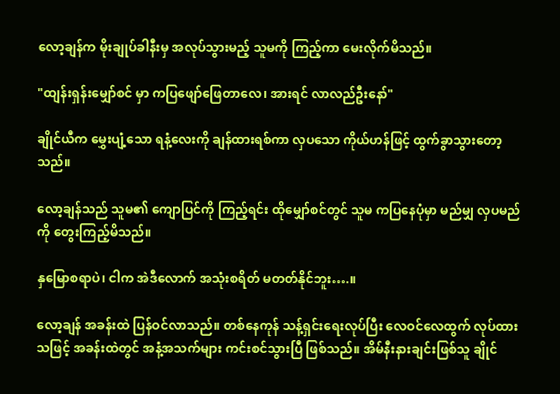လော့ချန်က မိုးချုပ်ခါနီးမှ အလုပ်သွားမည့် သူမကို ကြည့်ကာ မေးလိုက်မိသည်။

"ထျန်းရှန်းမျှော်စင် မှာ ကပြဖျော်ဖြေတာလေ၊ အားရင် လာလည်ဦးနော်"

ချိုင်ယီက မွှေးပျံ့သော ရနံ့လေးကို ချန်ထားရစ်ကာ လှပသော ကိုယ်ဟန်ဖြင့် ထွက်ခွာသွားတော့သည်။

လော့ချန်သည် သူမ၏ ကျောပြင်ကို ကြည့်ရင်း ထိုမျှော်စင်တွင် သူမ ကပြနေပုံမှာ မည်မျှ လှပမည်ကို တွေးကြည့်မိသည်။

နှမြောစရာပဲ၊ ငါက အဲဒီလောက် အသုံးစရိတ် မတတ်နိုင်ဘူး….။

လော့ချန် အခန်းထဲ ပြန်ဝင်လာသည်။ တစ်နေကုန် သန့်ရှင်းရေးလုပ်ပြီး လေဝင်လေထွက် လုပ်ထားသဖြင့် အခန်းထဲတွင် အနံ့အသက်များ ကင်းစင်သွားပြီ ဖြစ်သည်။ အိမ်နီးနားချင်းဖြစ်သူ ချိုင်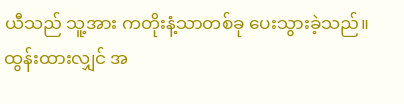ယီသည် သူ့အား ကတိုးနံ့သာတစ်ခု ပေးသွားခဲ့သည်။ ထွန်းထားလျှင် အ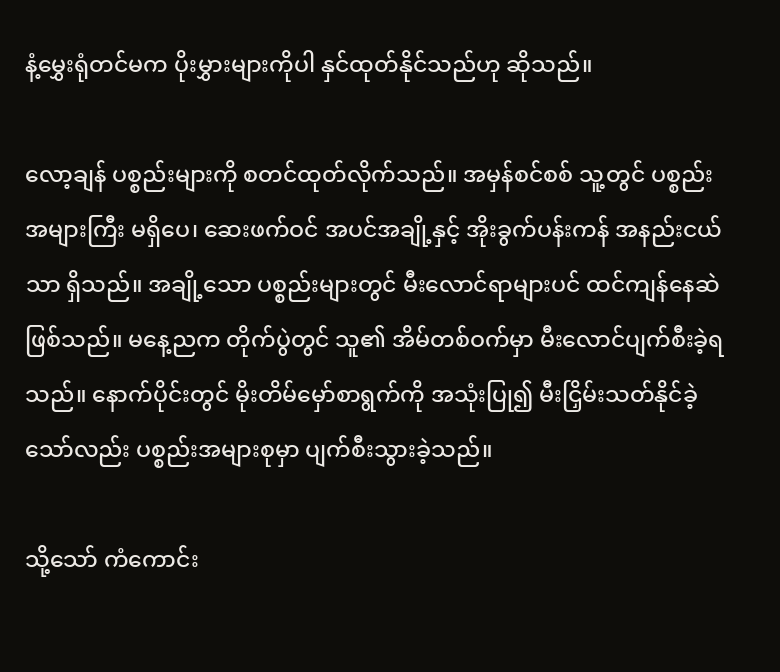နံ့မွှေးရုံတင်မက ပိုးမွှားများကိုပါ နှင်ထုတ်နိုင်သည်ဟု ဆိုသည်။

လော့ချန် ပစ္စည်းများကို စတင်ထုတ်လိုက်သည်။ အမှန်စင်စစ် သူ့တွင် ပစ္စည်းအများကြီး မရှိပေ၊ ဆေးဖက်ဝင် အပင်အချို့နှင့် အိုးခွက်ပန်းကန် အနည်းငယ်သာ ရှိသည်။ အချို့သော ပစ္စည်းများတွင် မီးလောင်ရာများပင် ထင်ကျန်နေဆဲ ဖြစ်သည်။ မနေ့ညက တိုက်ပွဲတွင် သူ၏ အိမ်တစ်ဝက်မှာ မီးလောင်ပျက်စီးခဲ့ရသည်။ နောက်ပိုင်းတွင် မိုးတိမ်မှော်စာရွက်ကို အသုံးပြု၍ မီးငြှိမ်းသတ်နိုင်ခဲ့သော်လည်း ပစ္စည်းအများစုမှာ ပျက်စီးသွားခဲ့သည်။

သို့သော် ကံကောင်း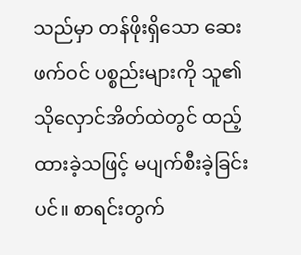သည်မှာ တန်ဖိုးရှိသော ဆေးဖက်ဝင် ပစ္စည်းများကို သူ၏ သိုလှောင်အိတ်ထဲတွင် ထည့်ထားခဲ့သဖြင့် မပျက်စီးခဲ့ခြင်းပင်။ စာရင်းတွက်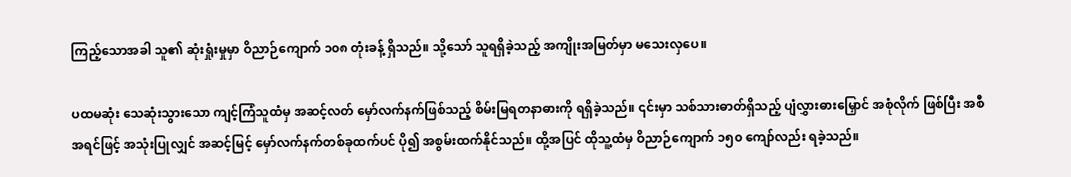ကြည့်သောအခါ သူ၏ ဆုံးရှုံးမှုမှာ ဝိညာဉ်ကျောက် ၁၀၈ တုံးခန့် ရှိသည်။ သို့သော် သူရရှိခဲ့သည့် အကျိုးအမြတ်မှာ မသေးလှပေ။

ပထမဆုံး သေဆုံးသွားသော ကျင့်ကြံသူထံမှ အဆင့်လတ် မှော်လက်နက်ဖြစ်သည့် စိမ်းမြရတနာဓားကို ရရှိခဲ့သည်။ ၎င်းမှာ သစ်သားဓာတ်ရှိသည့် ပျံလွှားဓားမြှောင် အစုံလိုက် ဖြစ်ပြီး အစီအရင်ဖြင့် အသုံးပြုလျှင် အဆင့်မြင့် မှော်လက်နက်တစ်ခုထက်ပင် ပို၍ အစွမ်းထက်နိုင်သည်။ ထို့အပြင် ထိုသူ့ထံမှ ဝိညာဉ်ကျောက် ၁၅၀ ကျော်လည်း ရခဲ့သည်။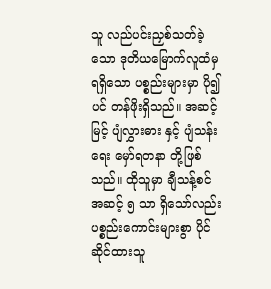သူ လည်ပင်းညှစ်သတ်ခဲ့သော ဒုတိယမြောက်လူထံမှ ရရှိသော ပစ္စည်းများမှာ ပို၍ပင် တန်ဖိုးရှိသည်။ အဆင့်မြင့် ပျံလွှားဓား နှင့် ပျံသန်းရေး မှော်ရတနာ တို့ဖြစ်သည်။ ထိုသူမှာ ချီသန့်စင် အဆင့် ၅ သာ ရှိသော်လည်း ပစ္စည်းကောင်းများစွာ ပိုင်ဆိုင်ထားသူ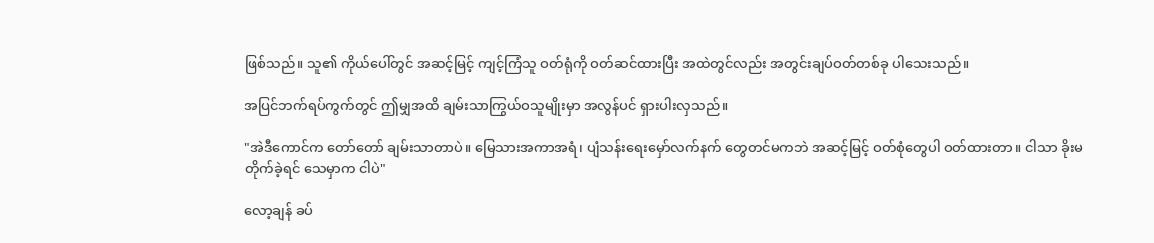ဖြစ်သည်။ သူ၏ ကိုယ်ပေါ်တွင် အဆင့်မြင့် ကျင့်ကြံသူ ဝတ်ရုံကို ဝတ်ဆင်ထားပြီး အထဲတွင်လည်း အတွင်းချပ်ဝတ်တစ်ခု ပါသေးသည်။

အပြင်ဘက်ရပ်ကွက်တွင် ဤမျှအထိ ချမ်းသာကြွယ်ဝသူမျိုးမှာ အလွန်ပင် ရှားပါးလှသည်။

"အဲဒီကောင်က တော်တော် ချမ်းသာတာပဲ။ မြေသားအကာအရံ၊ ပျံသန်းရေးမှော်လက်နက် တွေတင်မကဘဲ အဆင့်မြင့် ဝတ်စုံတွေပါ ဝတ်ထားတာ။ ငါသာ ခိုးမတိုက်ခဲ့ရင် သေမှာက ငါပဲ"

လော့ချန် ခပ်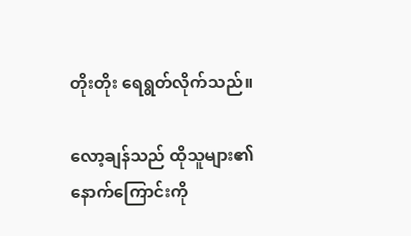တိုးတိုး ရေရွတ်လိုက်သည်။

လော့ချန်သည် ထိုသူများ၏ နောက်ကြောင်းကို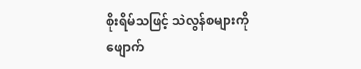စိုးရိမ်သဖြင့် သဲလွန်စများကို ဖျောက်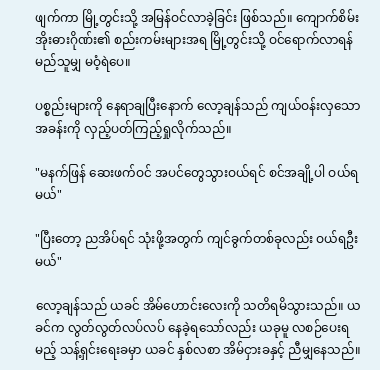ဖျက်ကာ မြို့တွင်းသို့ အမြန်ဝင်လာခဲ့ခြင်း ဖြစ်သည်။ ကျောက်စိမ်းအိုးဓားဂိုဏ်း၏ စည်းကမ်းများအရ မြို့တွင်းသို့ ဝင်ရောက်လာရန် မည်သူမျှ မဝံ့ရဲပေ။

ပစ္စည်းများကို နေရာချပြီးနောက် လော့ချန်သည် ကျယ်ဝန်းလှသော အခန်းကို လှည့်ပတ်ကြည့်ရှုလိုက်သည်။

"မနက်ဖြန် ဆေးဖက်ဝင် အပင်တွေသွားဝယ်ရင် စင်အချို့ပါ ဝယ်ရမယ်"

"ပြီးတော့ ညအိပ်ရင် သုံးဖို့အတွက် ကျင်ခွက်တစ်ခုလည်း ဝယ်ရဦးမယ်"

လော့ချန်သည် ယခင် အိမ်ဟောင်းလေးကို သတိရမိသွားသည်။ ယခင်က လွတ်လွတ်လပ်လပ် နေခဲ့ရသော်လည်း ယခုမူ လစဉ်ပေးရမည့် သန့်ရှင်းရေးခမှာ ယခင် နှစ်လစာ အိမ်ငှားခနှင့် ညီမျှနေသည်။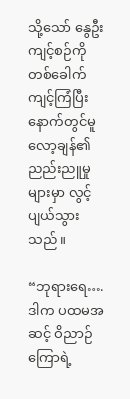သို့သော် နွေဦး ကျင့်စဉ်ကို တစ်ခေါက် ကျင့်ကြံပြီးနောက်တွင်မူ လော့ချန်၏ ညည်းညူမှုများမှာ လွင့်ပျယ်သွားသည်။

“ဘုရားရေ…. ဒါက ပထမအဆင့် ဝိညာဉ်ကြောရဲ့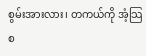စွမ်းအားလား၊ တကယ်ကို အံ့သြစ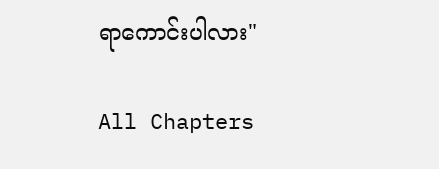ရာကောင်းပါလား"

All Chapters